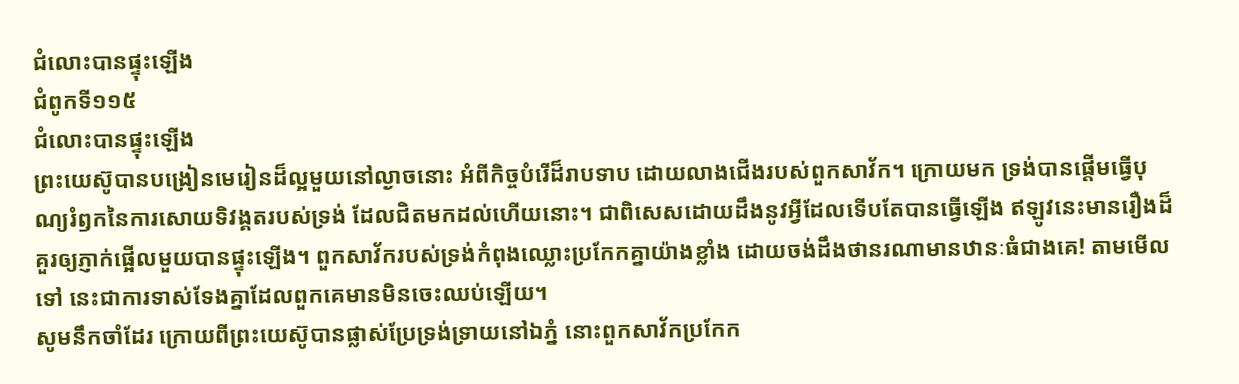ជំលោះបានផ្ទុះឡើង
ជំពូកទី១១៥
ជំលោះបានផ្ទុះឡើង
ព្រះយេស៊ូបានបង្រៀនមេរៀនដ៏ល្អមួយនៅល្ងាចនោះ អំពីកិច្ចបំរើដ៏រាបទាប ដោយលាងជើងរបស់ពួកសាវ័ក។ ក្រោយមក ទ្រង់បានផ្ដើមធ្វើបុណ្យរំឭកនៃការសោយទិវង្គតរបស់ទ្រង់ ដែលជិតមកដល់ហើយនោះ។ ជាពិសេសដោយដឹងនូវអ្វីដែលទើបតែបានធ្វើឡើង ឥឡូវនេះមានរឿងដ៏គួរឲ្យភ្ញាក់ផ្អើលមួយបានផ្ទុះឡើង។ ពួកសាវ័ករបស់ទ្រង់កំពុងឈ្លោះប្រកែកគ្នាយ៉ាងខ្លាំង ដោយចង់ដឹងថានរណាមានឋានៈធំជាងគេ! តាមមើលទៅ នេះជាការទាស់ទែងគ្នាដែលពួកគេមានមិនចេះឈប់ឡើយ។
សូមនឹកចាំដែរ ក្រោយពីព្រះយេស៊ូបានផ្លាស់ប្រែទ្រង់ទ្រាយនៅឯភ្នំ នោះពួកសាវ័កប្រកែក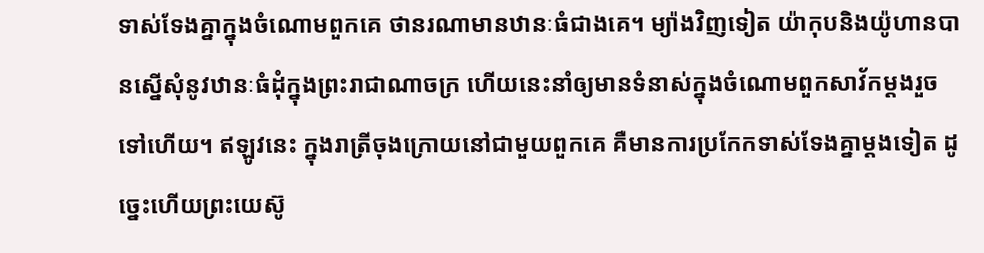ទាស់ទែងគ្នាក្នុងចំណោមពួកគេ ថានរណាមានឋានៈធំជាងគេ។ ម្យ៉ាងវិញទៀត យ៉ាកុបនិងយ៉ូហានបានស្នើសុំនូវឋានៈធំដុំក្នុងព្រះរាជាណាចក្រ ហើយនេះនាំឲ្យមានទំនាស់ក្នុងចំណោមពួកសាវ័កម្ដងរួចទៅហើយ។ ឥឡូវនេះ ក្នុងរាត្រីចុងក្រោយនៅជាមួយពួកគេ គឺមានការប្រកែកទាស់ទែងគ្នាម្ដងទៀត ដូច្នេះហើយព្រះយេស៊ូ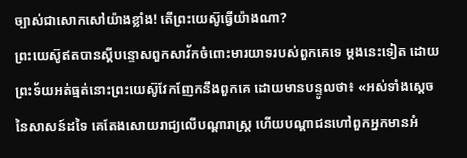ច្បាស់ជាសោកសៅយ៉ាងខ្លាំង! តើព្រះយេស៊ូធ្វើយ៉ាងណា?
ព្រះយេស៊ូឥតបានស្តីបន្ទោសពួកសាវ័កចំពោះមារយាទរបស់ពួកគេទេ ម្ដងនេះទៀត ដោយព្រះទ័យអត់ធ្មត់នោះព្រះយេស៊ូវែកញែកនឹងពួកគេ ដោយមានបន្ទូលថា៖ «អស់ទាំងស្តេចនៃសាសន៍ដទៃ គេតែងសោយរាជ្យលើបណ្ដារាស្ត្រ ហើយបណ្ដាជនហៅពួកអ្នកមានអំ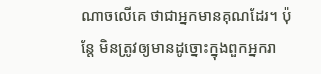ណាចលើគេ ថាជាអ្នកមានគុណដែរ។ ប៉ុន្តែ មិនត្រូវឲ្យមានដូច្នោះក្នុងពួកអ្នករា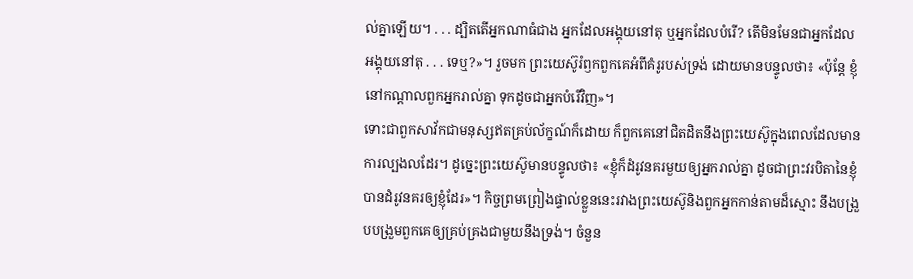ល់គ្នាឡើយ។ . . . ដ្បិតតើអ្នកណាធំជាង អ្នកដែលអង្គុយនៅតុ ឬអ្នកដែលបំរើ? តើមិនមែនជាអ្នកដែលអង្គុយនៅតុ . . . ទេឬ?»។ រួចមក ព្រះយេស៊ូរំឭកពួកគេអំពីគំរូរបស់ទ្រង់ ដោយមានបន្ទូលថា៖ «ប៉ុន្តែ ខ្ញុំនៅកណ្ដាលពួកអ្នករាល់គ្នា ទុកដូចជាអ្នកបំរើវិញ»។
ទោះជាពួកសាវ័កជាមនុស្សឥតគ្រប់ល័ក្ខណ៍ក៏ដោយ ក៏ពួកគេនៅជិតដិតនឹងព្រះយេស៊ូក្នុងពេលដែលមានការល្បងលដែរ។ ដូច្នេះព្រះយេស៊ូមានបន្ទូលថា៖ «ខ្ញុំក៏ដំរូវនគរមួយឲ្យអ្នករាល់គ្នា ដូចជាព្រះវរបិតានៃខ្ញុំបានដំរូវនគរឲ្យខ្ញុំដែរ»។ កិច្ចព្រមព្រៀងផ្ទាល់ខ្លួននេះរវាងព្រះយេស៊ូនិងពួកអ្នកកាន់តាមដ៏ស្មោះ នឹងបង្រួបបង្រួមពួកគេឲ្យគ្រប់គ្រងជាមួយនឹងទ្រង់។ ចំនួន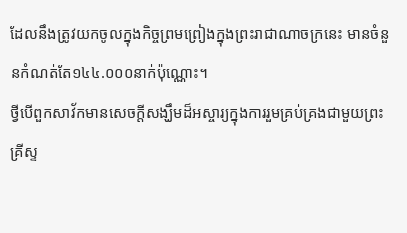ដែលនឹងត្រូវយកចូលក្នុងកិច្ចព្រមព្រៀងក្នុងព្រះរាជាណាចក្រនេះ មានចំនួនកំណត់តែ១៤៤.០០០នាក់ប៉ុណ្ណោះ។
ថ្វីបើពួកសាវ័កមានសេចក្ដីសង្ឃឹមដ៏អស្ចារ្យក្នុងការរួមគ្រប់គ្រងជាមួយព្រះគ្រីស្ទ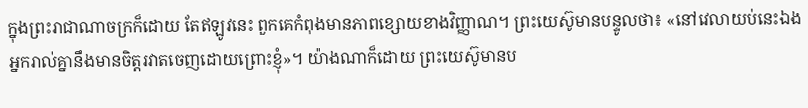ក្នុងព្រះរាជាណាចក្រក៏ដោយ តែឥឡូវនេះ ពួកគេកំពុងមានភាពខ្សោយខាងវិញ្ញាណ។ ព្រះយេស៊ូមានបន្ទូលថា៖ «នៅវេលាយប់នេះឯង អ្នករាល់គ្នានឹងមានចិត្តរវាតចេញដោយព្រោះខ្ញុំ»។ យ៉ាងណាក៏ដោយ ព្រះយេស៊ូមានប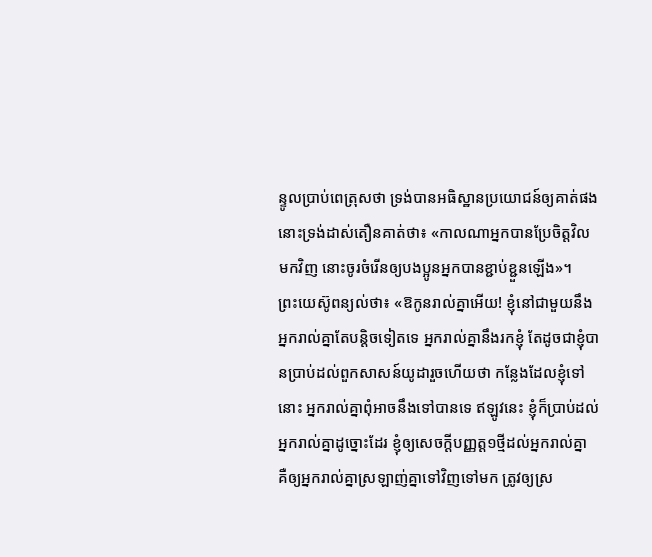ន្ទូលប្រាប់ពេត្រុសថា ទ្រង់បានអធិស្ឋានប្រយោជន៍ឲ្យគាត់ផង នោះទ្រង់ដាស់តឿនគាត់ថា៖ «កាលណាអ្នកបានប្រែចិត្តវិលមកវិញ នោះចូរចំរើនឲ្យបងប្អូនអ្នកបានខ្ជាប់ខ្ជួនឡើង»។
ព្រះយេស៊ូពន្យល់ថា៖ «ឱកូនរាល់គ្នាអើយ! ខ្ញុំនៅជាមួយនឹងអ្នករាល់គ្នាតែបន្ដិចទៀតទេ អ្នករាល់គ្នានឹងរកខ្ញុំ តែដូចជាខ្ញុំបានប្រាប់ដល់ពួកសាសន៍យូដារួចហើយថា កន្លែងដែលខ្ញុំទៅនោះ អ្នករាល់គ្នាពុំអាចនឹងទៅបានទេ ឥឡូវនេះ ខ្ញុំក៏ប្រាប់ដល់អ្នករាល់គ្នាដូច្នោះដែរ ខ្ញុំឲ្យសេចក្ដីបញ្ញត្ត១ថ្មីដល់អ្នករាល់គ្នា គឺឲ្យអ្នករាល់គ្នាស្រឡាញ់គ្នាទៅវិញទៅមក ត្រូវឲ្យស្រ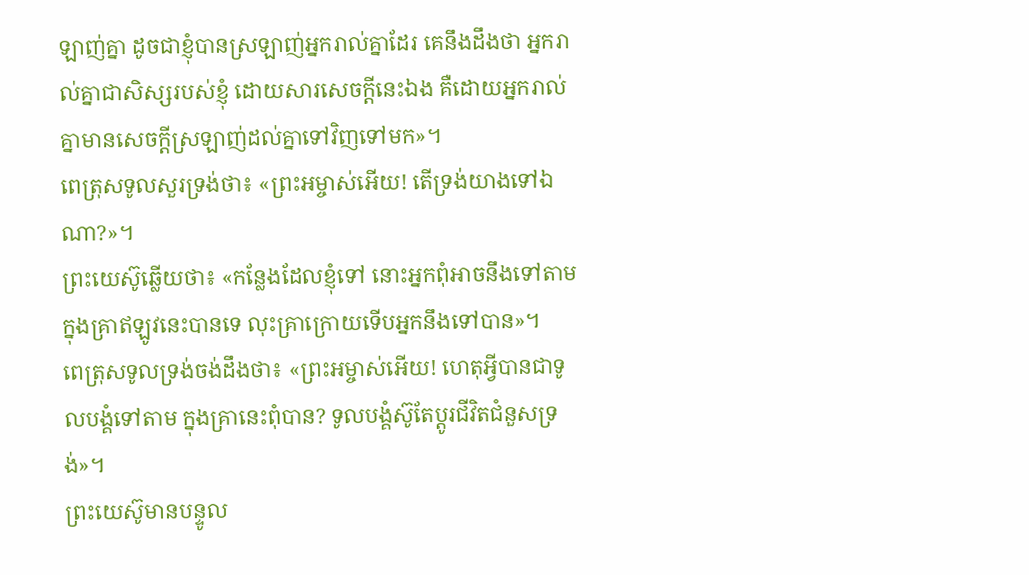ឡាញ់គ្នា ដូចជាខ្ញុំបានស្រឡាញ់អ្នករាល់គ្នាដែរ គេនឹងដឹងថា អ្នករាល់គ្នាជាសិស្សរបស់ខ្ញុំ ដោយសារសេចក្ដីនេះឯង គឺដោយអ្នករាល់គ្នាមានសេចក្ដីស្រឡាញ់ដល់គ្នាទៅវិញទៅមក»។
ពេត្រុសទូលសួរទ្រង់ថា៖ «ព្រះអម្ចាស់អើយ! តើទ្រង់យាងទៅឯណា?»។
ព្រះយេស៊ូឆ្លើយថា៖ «កន្លែងដែលខ្ញុំទៅ នោះអ្នកពុំអាចនឹងទៅតាម ក្នុងគ្រាឥឡូវនេះបានទេ លុះគ្រាក្រោយទើបអ្នកនឹងទៅបាន»។
ពេត្រុសទូលទ្រង់ចង់ដឹងថា៖ «ព្រះអម្ចាស់អើយ! ហេតុអ្វីបានជាទូលបង្គំទៅតាម ក្នុងគ្រានេះពុំបាន? ទូលបង្គំស៊ូតែប្ដូរជីវិតជំនួសទ្រង់»។
ព្រះយេស៊ូមានបន្ទូល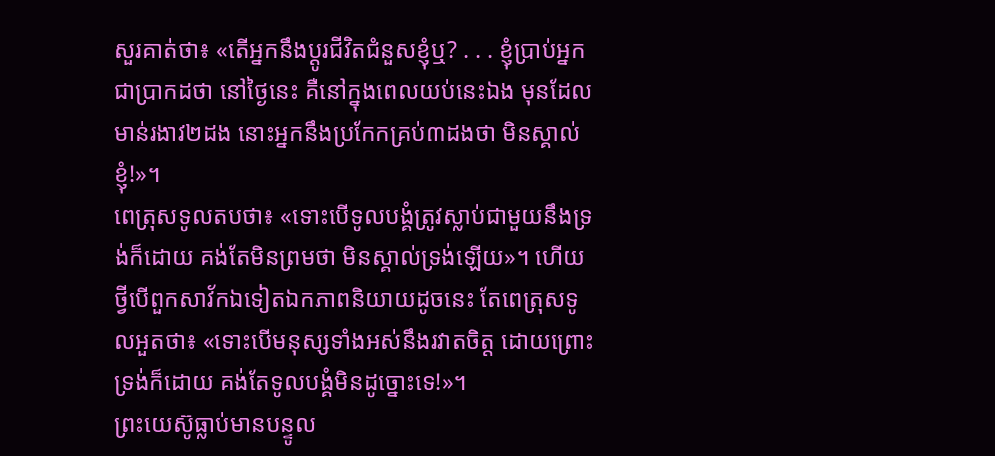សួរគាត់ថា៖ «តើអ្នកនឹងប្ដូរជីវិតជំនួសខ្ញុំឬ? . . . ខ្ញុំប្រាប់អ្នកជាប្រាកដថា នៅថ្ងៃនេះ គឺនៅក្នុងពេលយប់នេះឯង មុនដែលមាន់រងាវ២ដង នោះអ្នកនឹងប្រកែកគ្រប់៣ដងថា មិនស្គាល់ខ្ញុំ!»។
ពេត្រុសទូលតបថា៖ «ទោះបើទូលបង្គំត្រូវស្លាប់ជាមួយនឹងទ្រង់ក៏ដោយ គង់តែមិនព្រមថា មិនស្គាល់ទ្រង់ឡើយ»។ ហើយថ្វីបើពួកសាវ័កឯទៀតឯកភាពនិយាយដូចនេះ តែពេត្រុសទូលអួតថា៖ «ទោះបើមនុស្សទាំងអស់នឹងរវាតចិត្ត ដោយព្រោះទ្រង់ក៏ដោយ គង់តែទូលបង្គំមិនដូច្នោះទេ!»។
ព្រះយេស៊ូធ្លាប់មានបន្ទូល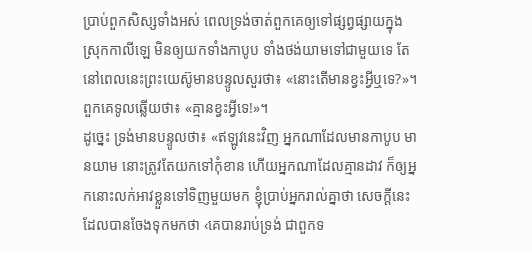ប្រាប់ពួកសិស្សទាំងអស់ ពេលទ្រង់ចាត់ពួកគេឲ្យទៅផ្សព្វផ្សាយក្នុងស្រុកកាលីឡេ មិនឲ្យយកទាំងកាបូប ទាំងថង់យាមទៅជាមួយទេ តែនៅពេលនេះព្រះយេស៊ូមានបន្ទូលសួរថា៖ «នោះតើមានខ្វះអ្វីឬទេ?»។
ពួកគេទូលឆ្លើយថា៖ «គ្មានខ្វះអ្វីទេ!»។
ដូច្នេះ ទ្រង់មានបន្ទូលថា៖ «ឥឡូវនេះវិញ អ្នកណាដែលមានកាបូប មានយាម នោះត្រូវតែយកទៅកុំខាន ហើយអ្នកណាដែលគ្មានដាវ ក៏ឲ្យអ្នកនោះលក់អាវខ្លួនទៅទិញមួយមក ខ្ញុំប្រាប់អ្នករាល់គ្នាថា សេចក្ដីនេះដែលបានចែងទុកមកថា ‹គេបានរាប់ទ្រង់ ជាពួកទ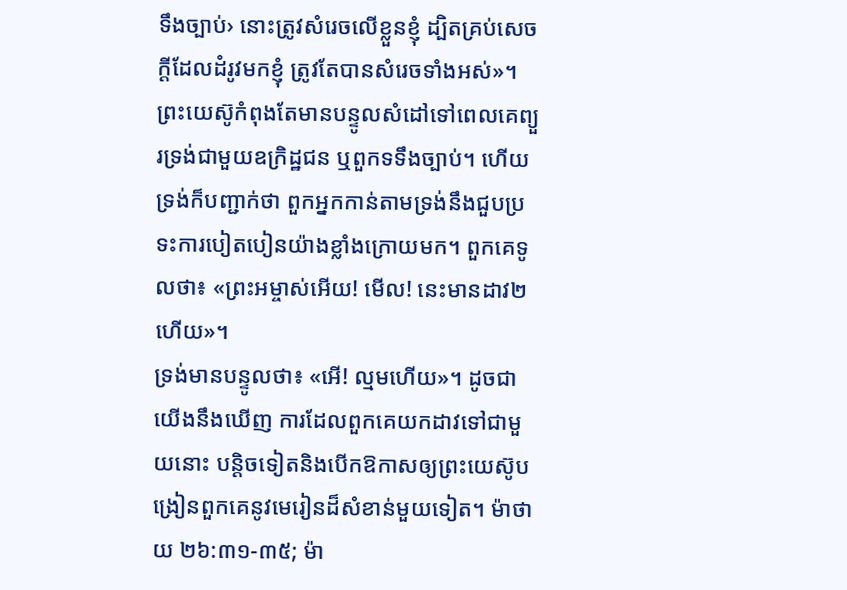ទឹងច្បាប់› នោះត្រូវសំរេចលើខ្លួនខ្ញុំ ដ្បិតគ្រប់សេចក្ដីដែលដំរូវមកខ្ញុំ ត្រូវតែបានសំរេចទាំងអស់»។
ព្រះយេស៊ូកំពុងតែមានបន្ទូលសំដៅទៅពេលគេព្យួរទ្រង់ជាមួយឧក្រិដ្ឋជន ឬពួកទទឹងច្បាប់។ ហើយទ្រង់ក៏បញ្ជាក់ថា ពួកអ្នកកាន់តាមទ្រង់នឹងជួបប្រទះការបៀតបៀនយ៉ាងខ្លាំងក្រោយមក។ ពួកគេទូលថា៖ «ព្រះអម្ចាស់អើយ! មើល! នេះមានដាវ២ហើយ»។
ទ្រង់មានបន្ទូលថា៖ «អើ! ល្មមហើយ»។ ដូចជាយើងនឹងឃើញ ការដែលពួកគេយកដាវទៅជាមួយនោះ បន្ដិចទៀតនិងបើកឱកាសឲ្យព្រះយេស៊ូបង្រៀនពួកគេនូវមេរៀនដ៏សំខាន់មួយទៀត។ ម៉ាថាយ ២៦:៣១-៣៥; ម៉ា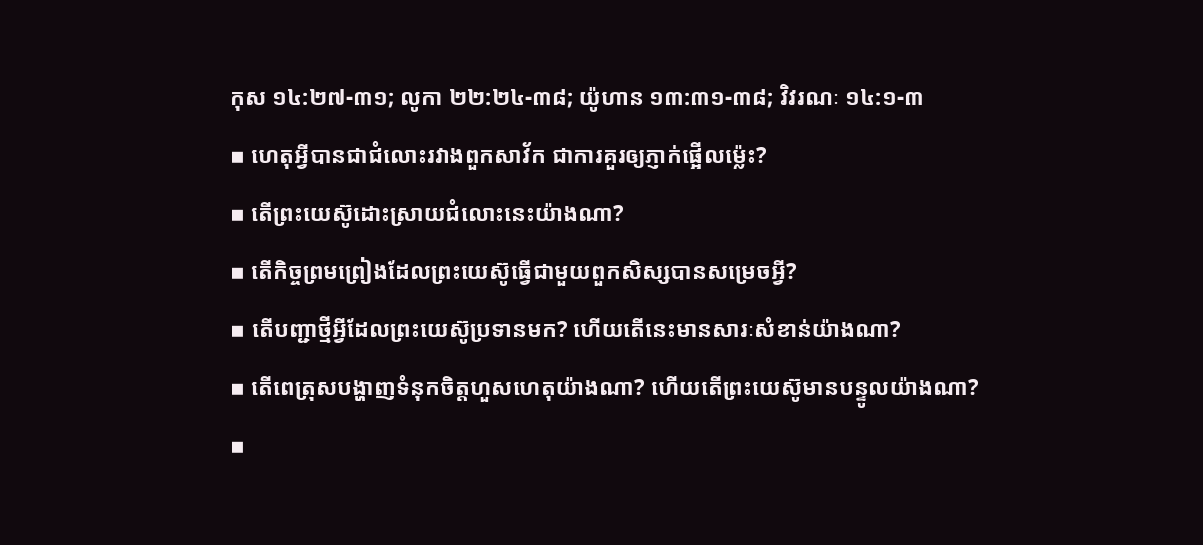កុស ១៤:២៧-៣១; លូកា ២២:២៤-៣៨; យ៉ូហាន ១៣:៣១-៣៨; វិវរណៈ ១៤:១-៣
▪ ហេតុអ្វីបានជាជំលោះរវាងពួកសាវ័ក ជាការគួរឲ្យភ្ញាក់ផ្អើលម្ល៉េះ?
▪ តើព្រះយេស៊ូដោះស្រាយជំលោះនេះយ៉ាងណា?
▪ តើកិច្ចព្រមព្រៀងដែលព្រះយេស៊ូធ្វើជាមួយពួកសិស្សបានសម្រេចអ្វី?
▪ តើបញ្ជាថ្មីអ្វីដែលព្រះយេស៊ូប្រទានមក? ហើយតើនេះមានសារៈសំខាន់យ៉ាងណា?
▪ តើពេត្រុសបង្ហាញទំនុកចិត្តហួសហេតុយ៉ាងណា? ហើយតើព្រះយេស៊ូមានបន្ទូលយ៉ាងណា?
▪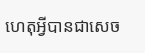ហេតុអ្វីបានជាសេច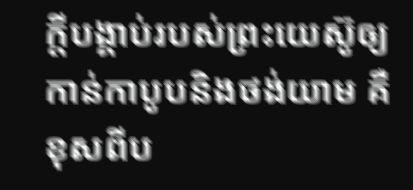ក្ដីបង្គាប់របស់ព្រះយេស៊ូឲ្យកាន់កាបូបនិងថង់យាម គឺខុសពីប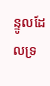ន្ទូលដែលទ្រ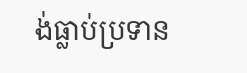ង់ធ្លាប់ប្រទាន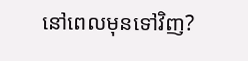នៅពេលមុនទៅវិញ?